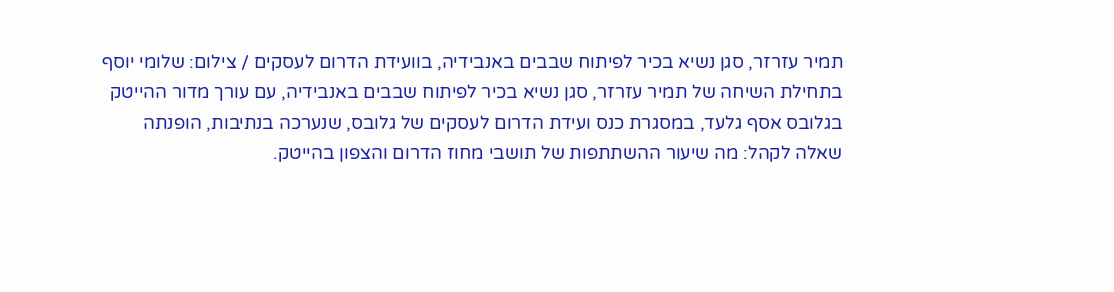תמיר עזרזר, סגן נשיא בכיר לפיתוח שבבים באנבידיה, בוועידת הדרום לעסקים / צילום: שלומי יוסף
בתחילת השיחה של תמיר עזרזר, סגן נשיא בכיר לפיתוח שבבים באנבידיה, עם עורך מדור ההייטק בגלובס אסף גלעד, במסגרת כנס ועידת הדרום לעסקים של גלובס, שנערכה בנתיבות, הופנתה שאלה לקהל: מה שיעור ההשתתפות של תושבי מחוז הדרום והצפון בהייטק.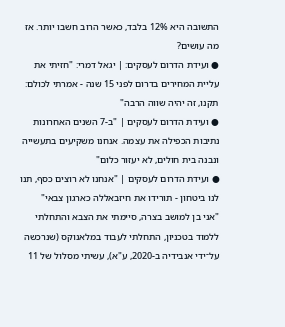התשובה היא 12% בלבד, כאשר הרוב חשבו יותר. אז מה עושים?
● ועידת הדרום לעסקים: | יגאל דמרי: "חזיתי את עליית המחירים בדרום לפני 15 שנה - אמרתי לכולם: תקנו, זה יהיה שווה הרבה"
● ועידת הדרום לעסקים | "ב-7 השנים האחרונות נתיבות הכפילה את עצמה. אנחנו משקיעים בתעשייה ונבנה בית חולים, לא יעזור כלום"
● ועידת הדרום לעסקים | "אנחנו לא רוצים כסף, תנו לנו ביטחון - תורידו את חיזבאללה כארגון צבאי"
"אני בן למושב בצרה, סיימתי את הצבא והתחלתי ללמוד בטכניון, התחלתי לעבוד במלאנוקס (שנרכשה על־ידי אנבידיה ב-2020, ע"א), עשיתי מסלול של 11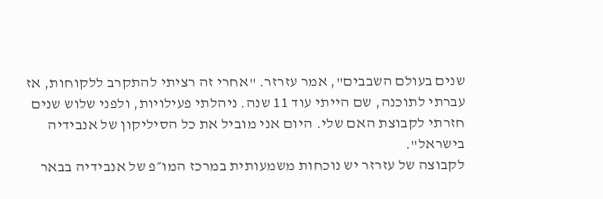שנים בעולם השבבים", אמר עזרזר. "אחרי זה רציתי להתקרב ללקוחות, אז עברתי לתוכנה, שם הייתי עוד 11 שנה. ניהלתי פעילויות, ולפני שלוש שנים חזרתי לקבוצת האם שלי. היום אני מוביל את כל הסיליקון של אנבידיה בישראל".
לקבוצה של עזרזר יש נוכחות משמעותית במרכז המו״פ של אנבידיה בבאר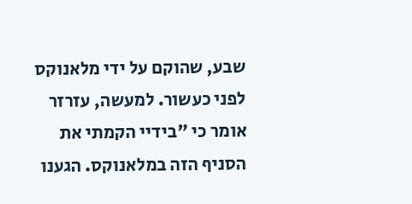שבע, שהוקם על ידי מלאנוקס לפני כעשור. למעשה, עזרזר אומר כי "בידיי הקמתי את הסניף הזה במלאנוקס. הגענו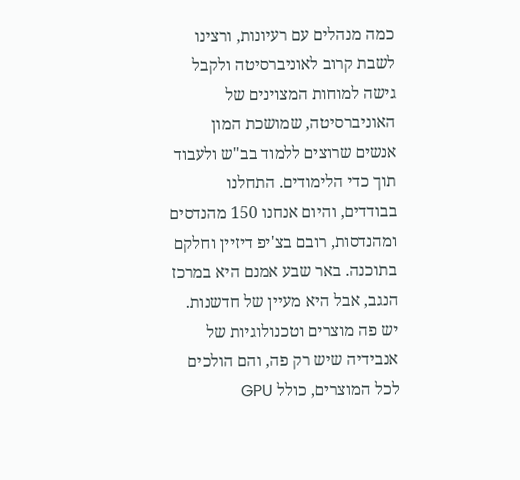כמה מנהלים עם רעיונות, ורצינו לשבת קרוב לאוניברסיטה ולקבל גישה למוחות המצוינים של האוניברסיטה, שמושכת המון אנשים שרוצים ללמוד בב"ש ולעבוד תוך כדי הלימודים. התחלנו בבודדים, והיום אנחנו 150 מהנדסים ומהנדסות, רובם בצ'יפ דיזיין וחלקם בתוכנה. באר שבע אמנם היא במרכז הנגב, אבל היא מעיין של חדשנות. יש פה מוצרים וטכנולוגיות של אנבידיה שיש רק פה, והם הולכים לכל המוצרים, כולל GPU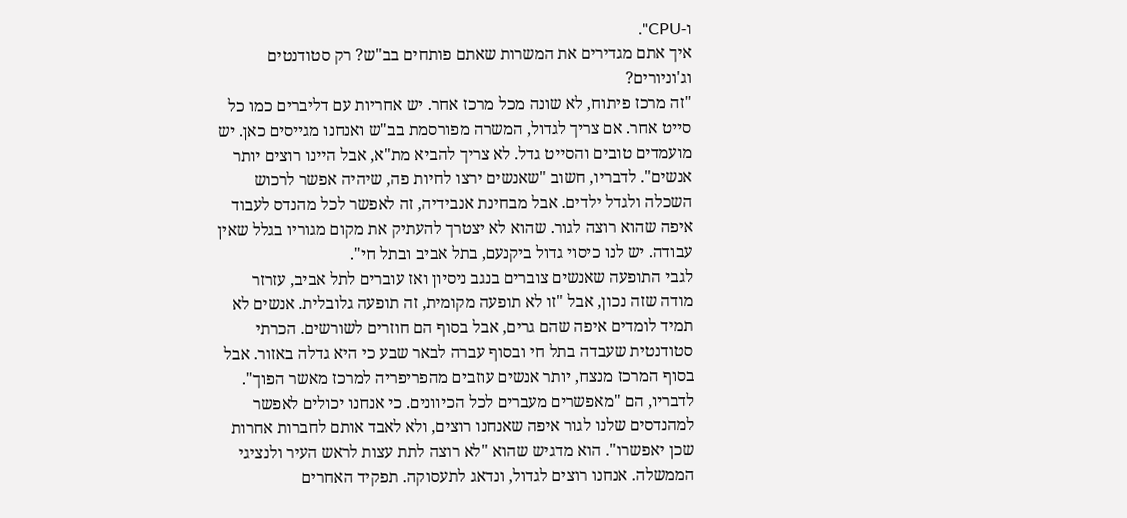ו-CPU".
איך אתם מגדירים את המשרות שאתם פותחים בב"ש? רק סטודנטים וג'וניורים?
"זה מרכז פיתוח, לא שונה מכל מרכז אחר. יש אחריות עם דליברים כמו כל סייט אחר. אם צריך לגדול, המשרה מפורסמת בב"ש ואנחנו מגייסים כאן. יש מועמדים טובים והסייט גדל. לא צריך להביא מת"א, אבל היינו רוצים יותר אנשים". לדבריו, חשוב "שאנשים ירצו לחיות פה, שיהיה אפשר לרכוש השכלה ולגדל ילדים. אבל מבחינת אנבידיה, זה לאפשר לכל מהנדס לעבוד איפה שהוא רוצה לגור. שהוא לא יצטרך להעתיק את מקום מגוריו בגלל שאין עבודה. יש לנו כיסוי גדול ביקנעם, בתל אביב ובתל חי".
לגבי התופעה שאנשים צוברים בנגב ניסיון ואז עוברים לתל אביב, עזרזר מודה שזה נכון, אבל "זו לא תופעה מקומית, זה תופעה גלובלית. אנשים לא תמיד לומדים איפה שהם גרים, אבל בסוף הם חוזרים לשורשים. הכרתי סטודנטית שעבדה בתל חי ובסוף עברה לבאר שבע כי היא גדלה באזור. אבל בסוף המרכז מנצח, יותר אנשים עוזבים מהפריפריה למרכז מאשר הפוך". לדבריו, הם "מאפשרים מעברים לכל הכיוונים. כי אנחנו יכולים לאפשר למהנדסים שלנו לגור איפה שאנחנו רוצים, ולא לאבד אותם לחברות אחרות שכן יאפשרו". הוא מדגיש שהוא "לא רוצה לתת עצות לראש העיר ולנציגי הממשלה. אנחנו רוצים לגדול, ונדאג לתעסוקה. תפקיד האחרים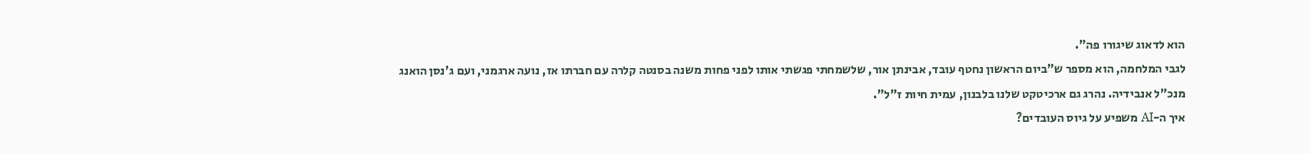הוא לדאוג שיגורו פה".
לגבי המלחמה, הוא מספר ש"ביום הראשון נחטף עובד, אבינתן אור, שלשמחתי פגשתי אותו לפני פחות משנה בסנטה קלרה עם חברתו אז, נועה ארגמני, ועם ג'נסן הואנג מנכ"ל אנבידיה. נהרג גם ארכיטקט שלנו בלבנון, עמית חיות ז"ל".
איך ה-AI משפיע על גיוס העובדים?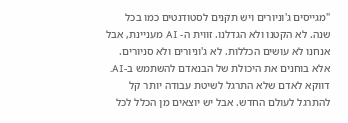"מגייסים ג'וניורים ויש תקנים לסטודנטים כמו בכל שנה. לא הקטנו ולא הגדלנו. זווית ה- AI מעניינת, אבל אנחנו לא עושים הכללות. לא ג'וניורים ולא סניורים. אלא בוחנים את היכולת של הבנאדם להשתמש ב-AI. דווקא לאדם שלא התרגל לשיטת עבודה יותר קל להתרגל לעולם החדש. אבל יש יוצאים מן הכלל לכל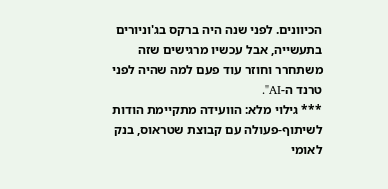הכיוונים. לפני שנה היה ברקס בג'וניורים בתעשייה, אבל עכשיו מרגישים שזה משתחרר וחוזר עוד פעם למה שהיה לפני טרנד ה-AI".
*** גילוי מלא: הוועידה מתקיימת הודות לשיתוף-פעולה עם קבוצת שטראוס, בנק לאומי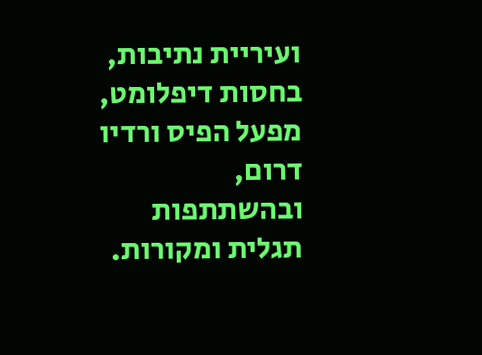ועיריית נתיבות, בחסות דיפלומט, מפעל הפיס ורדיו דרום, ובהשתתפות תגלית ומקורות.